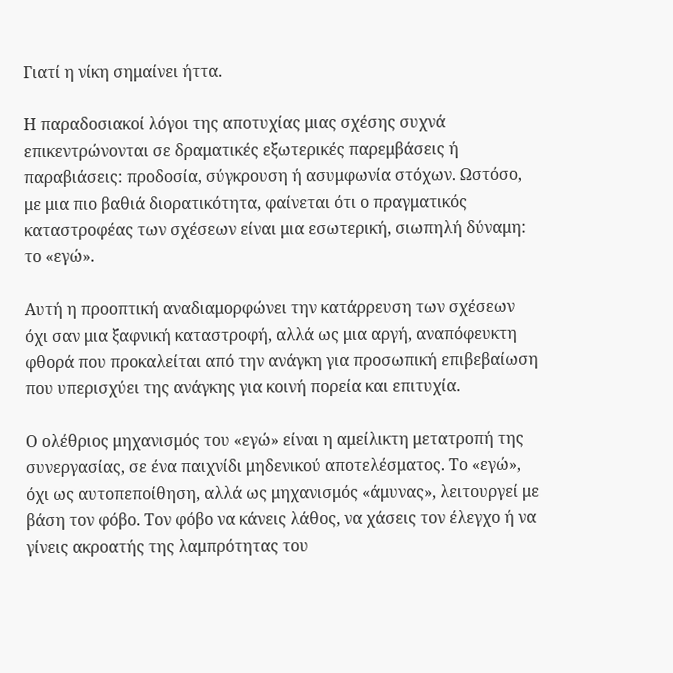Γιατί η νίκη σημαίνει ήττα.

Η παραδοσιακοί λόγοι της αποτυχίας μιας σχέσης συχνά επικεντρώνονται σε δραματικές εξωτερικές παρεμβάσεις ή παραβιάσεις: προδοσία, σύγκρουση ή ασυμφωνία στόχων. Ωστόσο, με μια πιο βαθιά διορατικότητα, φαίνεται ότι ο πραγματικός καταστροφέας των σχέσεων είναι μια εσωτερική, σιωπηλή δύναμη: το «εγώ».

Αυτή η προοπτική αναδιαμορφώνει την κατάρρευση των σχέσεων όχι σαν μια ξαφνική καταστροφή, αλλά ως μια αργή, αναπόφευκτη φθορά που προκαλείται από την ανάγκη για προσωπική επιβεβαίωση που υπερισχύει της ανάγκης για κοινή πορεία και επιτυχία.

Ο ολέθριος μηχανισμός του «εγώ» είναι η αμείλικτη μετατροπή της συνεργασίας, σε ένα παιχνίδι μηδενικού αποτελέσματος. Το «εγώ», όχι ως αυτοπεποίθηση, αλλά ως μηχανισμός «άμυνας», λειτουργεί με βάση τον φόβο. Τον φόβο να κάνεις λάθος, να χάσεις τον έλεγχο ή να γίνεις ακροατής της λαμπρότητας του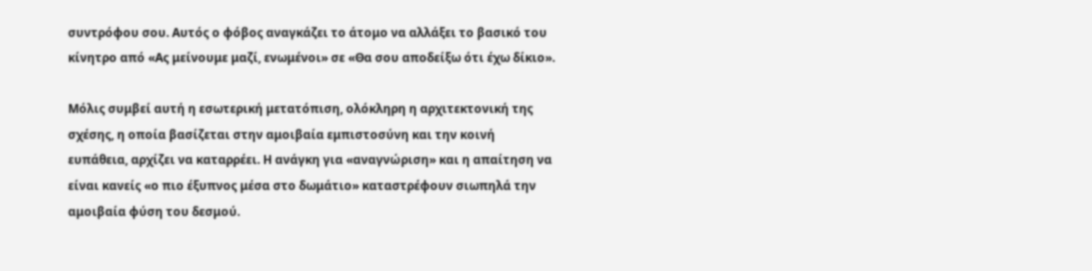συντρόφου σου. Αυτός ο φόβος αναγκάζει το άτομο να αλλάξει το βασικό του κίνητρο από «Ας μείνουμε μαζί, ενωμένοι» σε «Θα σου αποδείξω ότι έχω δίκιο».

Μόλις συμβεί αυτή η εσωτερική μετατόπιση, ολόκληρη η αρχιτεκτονική της σχέσης, η οποία βασίζεται στην αμοιβαία εμπιστοσύνη και την κοινή ευπάθεια, αρχίζει να καταρρέει. Η ανάγκη για «αναγνώριση» και η απαίτηση να είναι κανείς «ο πιο έξυπνος μέσα στο δωμάτιο» καταστρέφουν σιωπηλά την αμοιβαία φύση του δεσμού.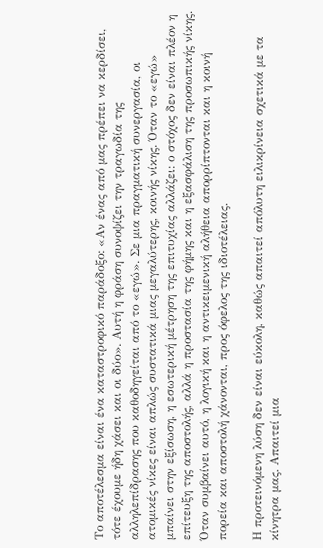Το αποτέλεσμα είναι ένα καταστροφικό παράδοξο: «Αν ένας από μας πρέπει να κερδίσει, τότε έχουμε ήδη χάσει και οι δύο». Αυτή η φράση συνοψίζει την τραγωδία της αλληλεπίδρασης που καθοδηγείται από το «εγώ». Σε μια πραγματική συνεργασία, οι ατομικές νίκες είναι απλώς συστατικά μιας μεγαλύτερης, κοινής νίκης. Όταν το «εγώ» μπαίνει στην εξίσωση, η εσωτερική μέτρηση της επιτυχίας αλλάζει: ο στόχος δεν είναι πλέον η επίτευξη της αποστολής, αλλά η προστασία της φήμης και η εξασφάλιση της προσωπικής νίκης. Όταν συμβαίνει αυτό, η λογική και η αντικειμενική αλήθεια απορρίπτονται και η κοινή πορεία και αποστολή χάνονται, προς όφελος της ιδιοτέλειας.

Η προτεινόμενη λύση δεν είναι εύκολη, καθώς απαιτεί απόλυτη ειλικρίνεια σχετικά με τα κίνητρα μας. Απαιτεί μια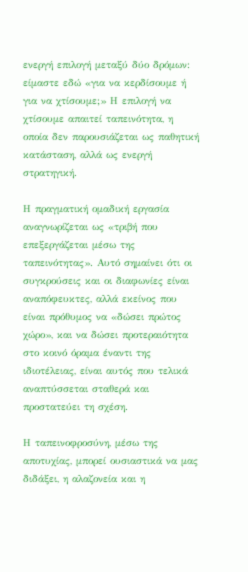ενεργή επιλογή μεταξύ δύο δρόμων: είμαστε εδώ «για να κερδίσουμε ή για να χτίσουμε;» Η επιλογή να χτίσουμε απαιτεί ταπεινότητα, η οποία δεν παρουσιάζεται ως παθητική κατάσταση, αλλά ως ενεργή στρατηγική.

Η πραγματική ομαδική εργασία αναγνωρίζεται ως «τριβή που επεξεργάζεται μέσω της ταπεινότητας». Αυτό σημαίνει ότι οι συγκρούσεις και οι διαφωνίες είναι αναπόφευκτες, αλλά εκείνος που είναι πρόθυμος να «δώσει πρώτος χώρο», και να δώσει προτεραιότητα στο κοινό όραμα έναντι της ιδιοτέλειας, είναι αυτός που τελικά αναπτύσσεται σταθερά και προστατεύει τη σχέση.

Η ταπεινοφροσύνη, μέσω της αποτυχίας, μπορεί ουσιαστικά να μας διδάξει, η αλαζονεία και η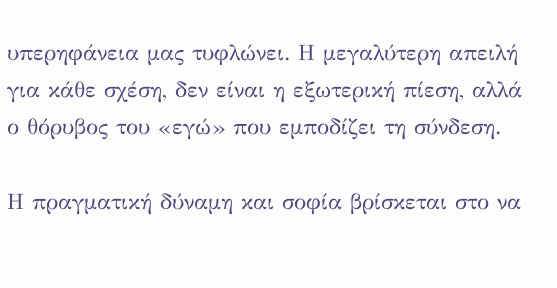υπερηφάνεια μας τυφλώνει. Η μεγαλύτερη απειλή για κάθε σχέση, δεν είναι η εξωτερική πίεση, αλλά ο θόρυβος του «εγώ» που εμποδίζει τη σύνδεση.

Η πραγματική δύναμη και σοφία βρίσκεται στο να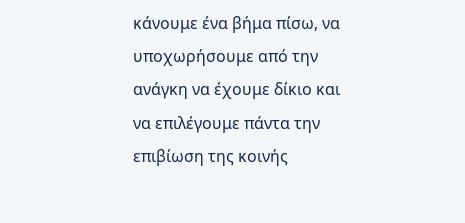κάνουμε ένα βήμα πίσω, να υποχωρήσουμε από την ανάγκη να έχουμε δίκιο και να επιλέγουμε πάντα την επιβίωση της κοινής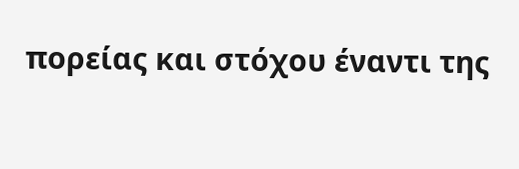πορείας και στόχου έναντι της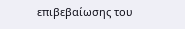επιβεβαίωσης του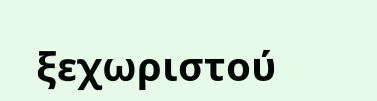ξεχωριστού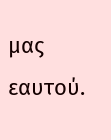μας εαυτού.